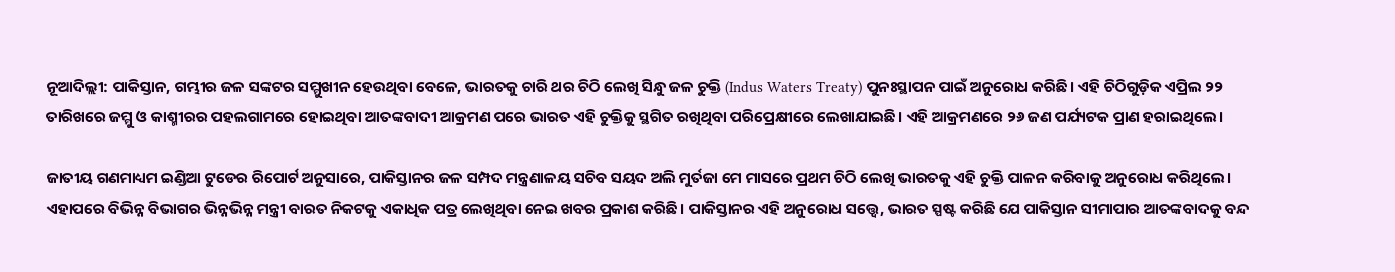ନୂଆଦିଲ୍ଲୀ: ପାକିସ୍ତାନ, ଗମ୍ଭୀର ଜଳ ସଙ୍କଟର ସମ୍ମୁଖୀନ ହେଉଥିବା ବେଳେ, ଭାରତକୁ ଚାରି ଥର ଚିଠି ଲେଖି ସିନ୍ଧୁ ଜଳ ଚୁକ୍ତି (Indus Waters Treaty) ପୁନଃସ୍ଥାପନ ପାଇଁ ଅନୁରୋଧ କରିଛି। ଏହି ଚିଠିଗୁଡ଼ିକ ଏପ୍ରିଲ ୨୨ ତାରିଖରେ ଜମ୍ମୁ ଓ କାଶ୍ମୀରର ପହଲଗାମରେ ହୋଇଥିବା ଆତଙ୍କବାଦୀ ଆକ୍ରମଣ ପରେ ଭାରତ ଏହି ଚୁକ୍ତିକୁ ସ୍ଥଗିତ ରଖିଥିବା ପରିପ୍ରେକ୍ଷୀରେ ଲେଖାଯାଇଛି। ଏହି ଆକ୍ରମଣରେ ୨୬ ଜଣ ପର୍ଯ୍ୟଟକ ପ୍ରାଣ ହରାଇଥିଲେ।

ଜାତୀୟ ଗଣମାଧ୍ୟମ ଇଣ୍ଡିଆ ଟୁଡେର ରିପୋର୍ଟ ଅନୁସାରେ, ପାକିସ୍ତାନର ଜଳ ସମ୍ପଦ ମନ୍ତ୍ରଣାଳୟ ସଚିବ ସୟଦ ଅଲି ମୁର୍ତଜା ମେ ମାସରେ ପ୍ରଥମ ଚିଠି ଲେଖି ଭାରତକୁ ଏହି ଚୁକ୍ତି ପାଳନ କରିବାକୁ ଅନୁରୋଧ କରିଥିଲେ। ଏହାପରେ ବିଭିନ୍ନ ବିଭାଗର ଭିନ୍ନଭିନ୍ନ ମନ୍ତ୍ରୀ ବାରତ ନିକଟକୁ ଏକାଧିକ ପତ୍ର ଲେଖିଥିବା ନେଇ ଖବର ପ୍ରକାଶ କରିଛି। ପାକିସ୍ତାନର ଏହି ଅନୁରୋଧ ସତ୍ତ୍ୱେ, ଭାରତ ସ୍ପଷ୍ଟ କରିଛି ଯେ ପାକିସ୍ତାନ ସୀମାପାର ଆତଙ୍କବାଦକୁ ବନ୍ଦ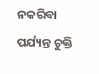ନକରିବା ପର୍ଯ୍ୟନ୍ତ ଚୁକ୍ତି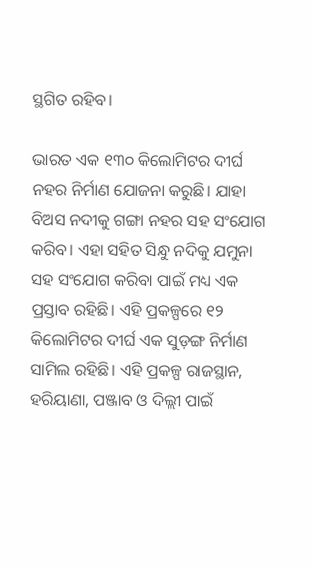ସ୍ଥଗିତ ରହିବ।

ଭାରତ ଏକ ୧୩୦ କିଲୋମିଟର ଦୀର୍ଘ ନହର ନିର୍ମାଣ ଯୋଜନା କରୁଛି। ଯାହା ବିଅସ ନଦୀକୁ ଗଙ୍ଗା ନହର ସହ ସଂଯୋଗ କରିବ। ଏହା ସହିତ ସିନ୍ଧୁ ନଦିକୁ ଯମୁନା ସହ ସଂଯୋଗ କରିବା ପାଇଁ ମଧ୍ୟ ଏକ ପ୍ରସ୍ତାବ ରହିଛି। ଏହି ପ୍ରକଳ୍ପରେ ୧୨ କିଲୋମିଟର ଦୀର୍ଘ ଏକ ସୁଡ଼ଙ୍ଗ ନିର୍ମାଣ ସାମିଲ ରହିଛି। ଏହି ପ୍ରକଳ୍ପ ରାଜସ୍ଥାନ, ହରିୟାଣା, ପଞ୍ଜାବ ଓ ଦିଲ୍ଲୀ ପାଇଁ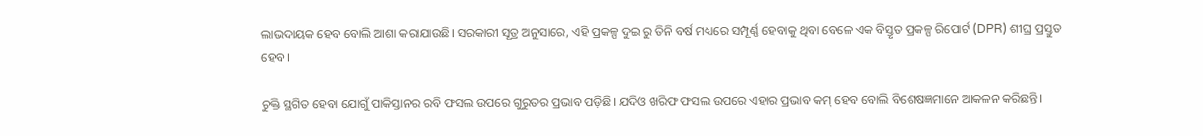ଲାଭଦାୟକ ହେବ ବୋଲି ଆଶା କରାଯାଉଛି। ସରକାରୀ ସୂତ୍ର ଅନୁସାରେ, ଏହି ପ୍ରକଳ୍ପ ଦୁଇ ରୁ ତିନି ବର୍ଷ ମଧ୍ୟରେ ସମ୍ପୂର୍ଣ୍ଣ ହେବାକୁ ଥିବା ବେଳେ ଏକ ବିସ୍ତୃତ ପ୍ରକଳ୍ପ ରିପୋର୍ଟ (DPR) ଶୀଘ୍ର ପ୍ରସ୍ତୁତ ହେବ।

ଚୁକ୍ତି ସ୍ଥଗିତ ହେବା ଯୋଗୁଁ ପାକିସ୍ତାନର ରବି ଫସଲ ଉପରେ ଗୁରୁତର ପ୍ରଭାବ ପଡ଼ିଛି। ଯଦିଓ ଖରିଫ ଫସଲ ଉପରେ ଏହାର ପ୍ରଭାବ କମ୍ ହେବ ବୋଲି ବିଶେଷଜ୍ଞମାନେ ଆକଳନ କରିଛନ୍ତି।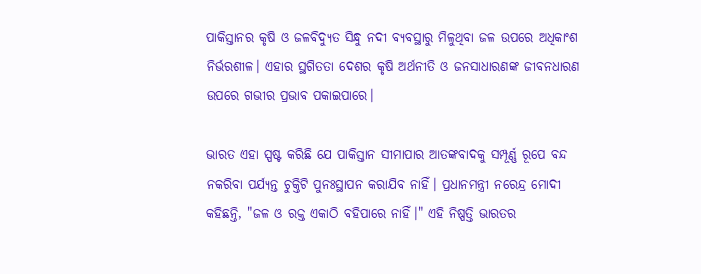ପାକିସ୍ତାନର କୃଷି ଓ ଜଳବିଦ୍ୟୁତ ସିନ୍ଧୁ ନଦୀ ବ୍ୟବସ୍ଥାରୁ ମିଳୁଥିବା ଜଳ ଉପରେ ଅଧିକାଂଶ ନିର୍ଭରଶୀଳ। ଏହାର ସ୍ଥଗିତତା ଦେଶର କୃଷି ଅର୍ଥନୀତି ଓ ଜନସାଧାରଣଙ୍କ ଜୀବନଧାରଣ ଉପରେ ଗଭୀର ପ୍ରଭାବ ପକାଇପାରେ।

ଭାରତ ଏହା ସ୍ପଷ୍ଟ କରିଛି ଯେ ପାକିସ୍ତାନ ସୀମାପାର ଆତଙ୍କବାଦକୁ ସମ୍ପୂର୍ଣ୍ଣ ରୂପେ ବନ୍ଦ ନକରିବା ପର୍ଯ୍ୟନ୍ତ ଚୁକ୍ତିଟି ପୁନଃସ୍ଥାପନ କରାଯିବ ନାହିଁ। ପ୍ରଧାନମନ୍ତ୍ରୀ ନରେନ୍ଦ୍ର ମୋଦୀ କହିଛନ୍ତି, "ଜଳ ଓ ରକ୍ତ ଏକାଠି ବହିପାରେ ନାହିଁ।" ଏହି ନିଷ୍ପତ୍ତି ଭାରତର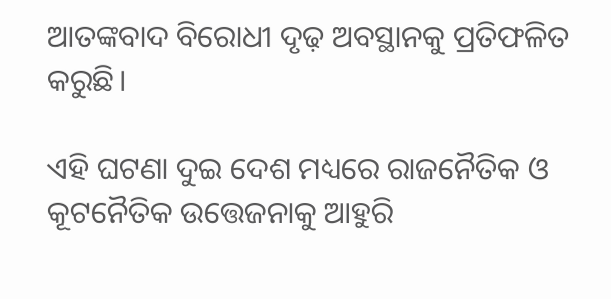ଆତଙ୍କବାଦ ବିରୋଧୀ ଦୃଢ଼ ଅବସ୍ଥାନକୁ ପ୍ରତିଫଳିତ କରୁଛି।

ଏହି ଘଟଣା ଦୁଇ ଦେଶ ମଧ୍ୟରେ ରାଜନୈତିକ ଓ କୂଟନୈତିକ ଉତ୍ତେଜନାକୁ ଆହୁରି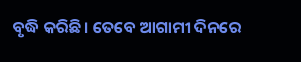ବୃଦ୍ଧି କରିଛି। ତେବେ ଆଗାମୀ ଦିନରେ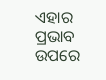ଏହାର ପ୍ରଭାବ ଉପରେ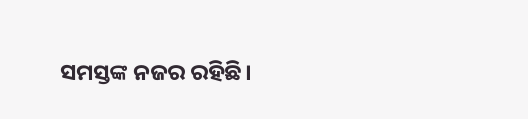ସମସ୍ତଙ୍କ ନଜର ରହିଛି।